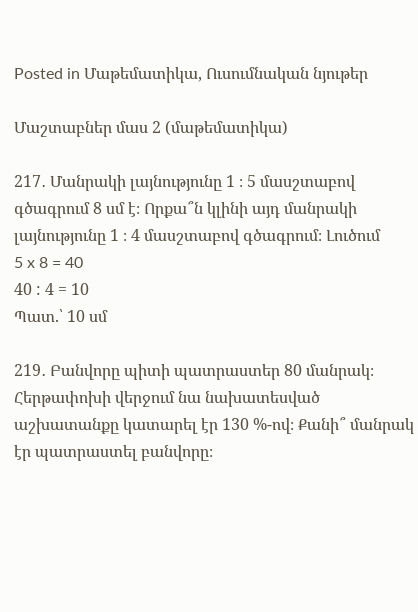Posted in Մաթեմատիկա, Ուսումնական նյութեր

Մաշտաբներ մաս 2 (մաթեմատիկա)

217․ Մանրակի լայնությունը 1 ։ 5 մասշտաբով գծագրում 8 սմ է։ Որքա՞ն կլինի այդ մանրակի լայնությունը 1 ։ 4 մասշտաբով գծագրում։ Լուծում
5 x 8 = 40
40 : 4 = 10
Պատ.՝ 10 սմ

219․ Բանվորը պիտի պատրաստեր 80 մանրակ։ Հերթափոխի վերջում նա նախատեսված աշխատանքը կատարել էր 130 %-ով։ Քանի՞ մանրակ էր պատրաստել բանվորը։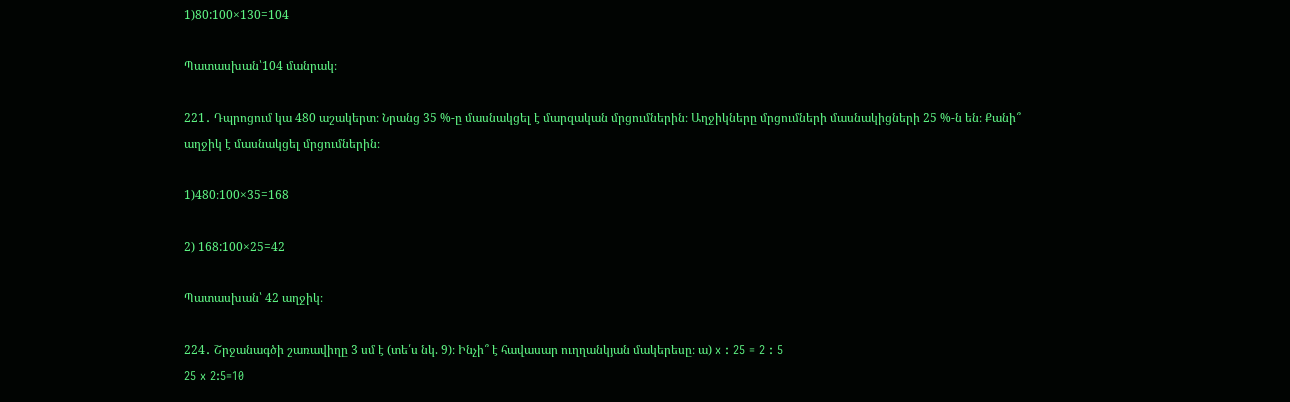1)80:100×130=104

Պատասխան՝104 մանրակ։

221․ Դպրոցում կա 480 աշակերտ։ Նրանց 35 %-ը մասնակցել է մարզական մրցումներին։ Աղջիկները մրցումների մասնակիցների 25 %-ն են։ Քանի՞ աղջիկ է մասնակցել մրցումներին։

1)480։100×35=168

2) 168:100×25=42

Պատասխան՝ 42 աղջիկ։

224․ Շրջանագծի շառավիղը 3 սմ է (տե՛ս նկ. 9)։ Ինչի՞ է հավասար ուղղանկյան մակերեսը։ ա) x : 25 = 2 : 5
25 x 2:5=10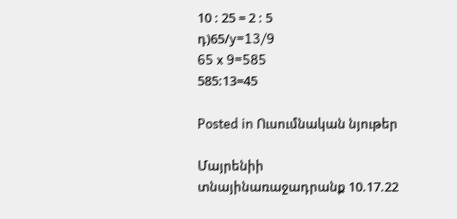10 : 25 = 2 : 5
դ)65/y=13/9
65 x 9=585
585:13=45

Posted in Ուսումնական նյութեր

Մայրենիի տնայինառաջադրանք 10.17.22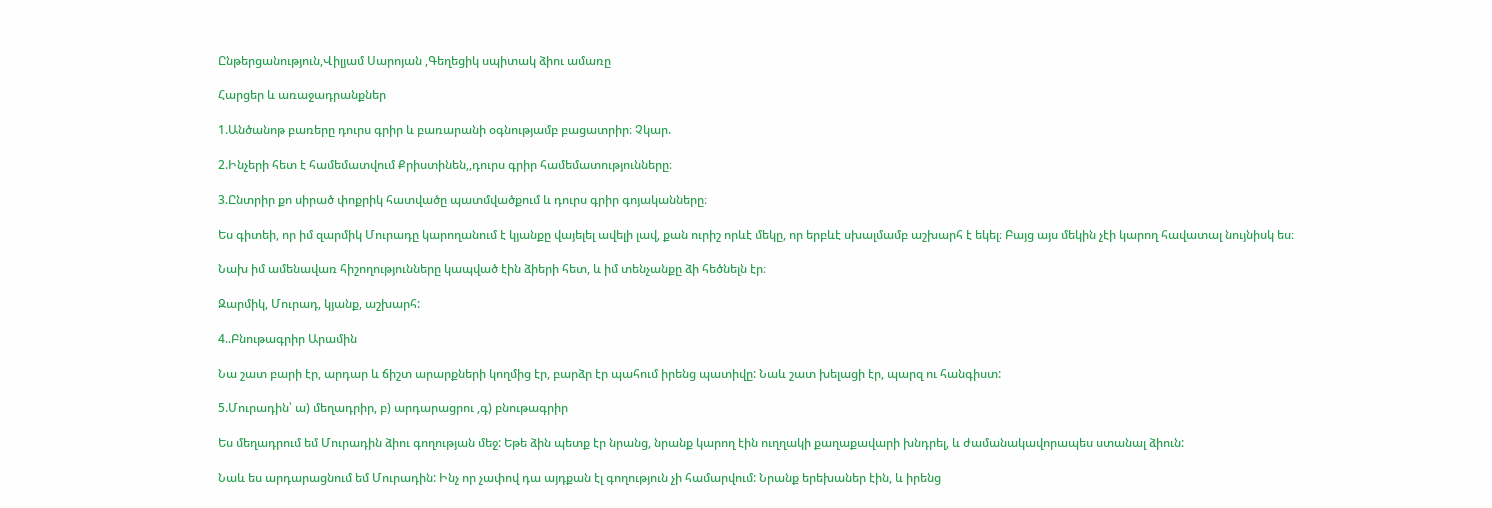Ընթերցանություն,Վիլյամ Սարոյան ,Գեղեցիկ սպիտակ ձիու ամառը

Հարցեր և առաջադրանքներ

1.Անծանոթ բառերը դուրս գրիր և բառարանի օգնությամբ բացատրիր։ Չկար.

2.Ինչերի հետ է համեմատվում Քրիստինեն,,դուրս գրիր համեմատությունները։

3.Ընտրիր քո սիրած փոքրիկ հատվածը պատմվածքում և դուրս գրիր գոյականները։

Ես գիտեի, որ իմ զարմիկ Մուրադը կարողանում է կյանքը վայելել ավելի լավ, քան ուրիշ որևէ մեկը, որ երբևէ սխալմամբ աշխարհ է եկել։ Բայց այս մեկին չէի կարող հավատալ նույնիսկ ես։

Նախ իմ ամենավառ հիշողությունները կապված էին ձիերի հետ, և իմ տենչանքը ձի հեծնելն էր։

Զարմիկ, Մուրադ, կյանք, աշխարհ:

4..Բնութագրիր Արամին

Նա շատ բարի էր, արդար և ճիշտ արարքների կողմից էր, բարձր էր պահում իրենց պատիվը: Նաև շատ խելացի էր, պարզ ու հանգիստ:

5.Մուրադին՝ ա) մեղադրիր, բ) արդարացրու ,գ) բնութագրիր

Ես մեղադրում եմ Մուրադին ձիու գողության մեջ: Եթե ձին պետք էր նրանց, նրանք կարող էին ուղղակի քաղաքավարի խնդրել, և ժամանակավորապես ստանալ ձիուն:

Նաև ես արդարացնում եմ Մուրադին: Ինչ որ չափով դա այդքան էլ գողություն չի համարվում: Նրանք երեխաներ էին, և իրենց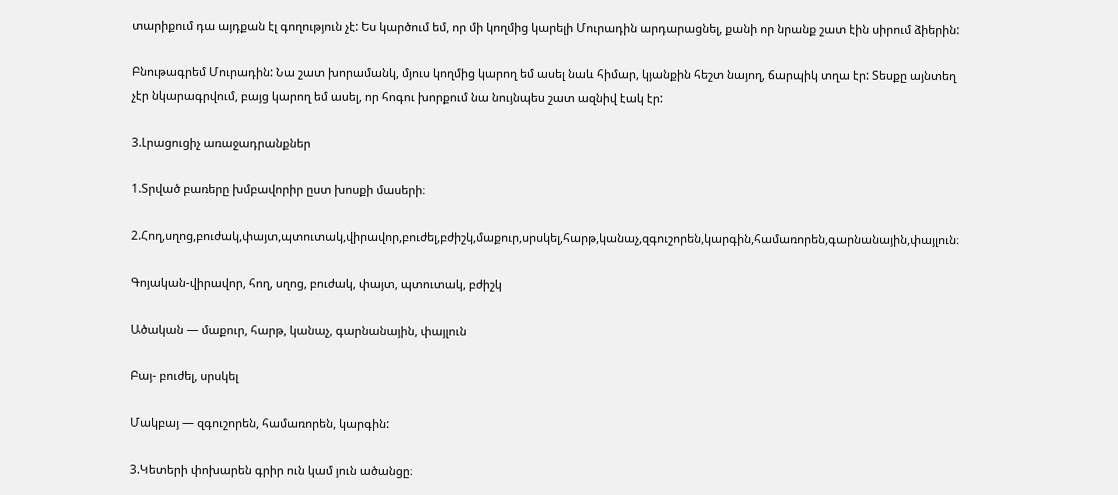տարիքում դա այդքան էլ գողություն չէ: Ես կարծում եմ, որ մի կողմից կարելի Մուրադին արդարացնել, քանի որ նրանք շատ էին սիրում ձիերին:

Բնութագրեմ Մուրադին: Նա շատ խորամանկ, մյուս կողմից կարող եմ ասել նաև հիմար, կյանքին հեշտ նայող, ճարպիկ տղա էր: Տեսքը այնտեղ չէր նկարագրվում, բայց կարող եմ ասել, որ հոգու խորքում նա նույնպես շատ ազնիվ էակ էր:

3.Լրացուցիչ առաջադրանքներ

1.Տրված բառերը խմբավորիր ըստ խոսքի մասերի։

2.Հող,սղոց,բուժակ,փայտ,պտուտակ,վիրավոր,բուժել,բժիշկ,մաքուր,սրսկել,հարթ,կանաչ,զգուշորեն,կարգին,համառորեն,գարնանային,փայլուն։

Գոյական-վիրավոր, հող, սղոց, բուժակ, փայտ, պտուտակ, բժիշկ

Ածական — մաքուր, հարթ, կանաչ, գարնանային, փայլուն

Բայ- բուժել, սրսկել

Մակբայ — զգուշորեն, համառորեն, կարգին:

3.Կետերի փոխարեն գրիր ուն կամ յուն ածանցը։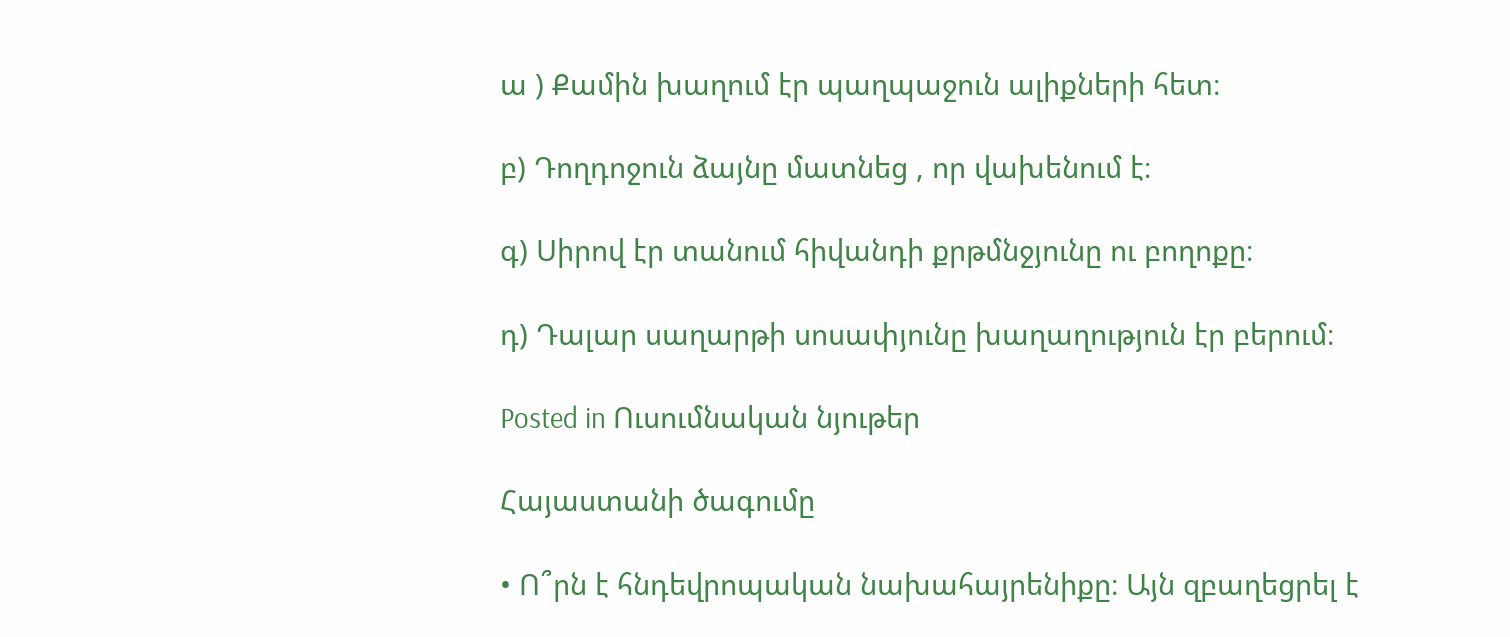ա ) Քամին խաղում էր պաղպաջուն ալիքների հետ։

բ) Դողդոջուն ձայնը մատնեց , որ վախենում է։

գ) Սիրով էր տանում հիվանդի քրթմնջյունը ու բողոքը։

դ) Դալար սաղարթի սոսափյունը խաղաղություն էր բերում։

Posted in Ուսումնական նյութեր

Հայաստանի ծագումը

• Ո՞րն է հնդեվրոպական նախահայրենիքը։ Այն զբաղեցրել է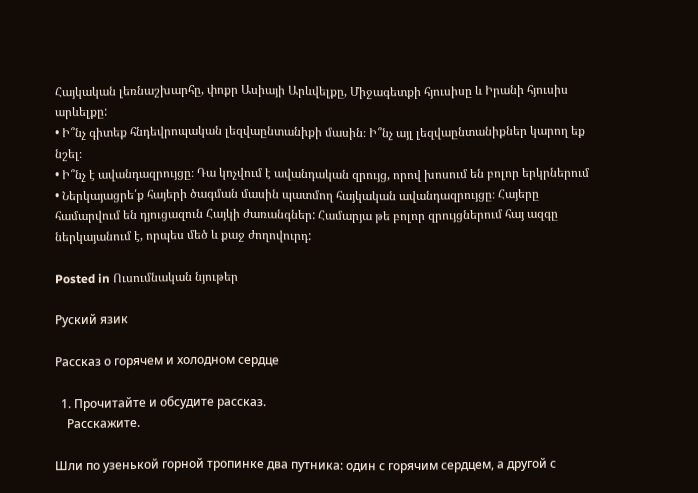Հայկական լեռնաշխարհը, փոքր Ասիայի Արևվելքը, Միջագետքի հյուսիսը և Իրանի հյուսիս արևելքը:
• Ի՞նչ գիտեք հնդեվրոպական լեզվաընտանիքի մասին։ Ի՞նչ այլ լեզվաընտանիքներ կարող եք նշել։
• Ի՞նչ է ավանդազրույցը։ Դա կոչվում է ավանդական զրույց, որով խոսում են բոլոր երկրներում
• Ներկայացրե՛ք հայերի ծագման մասին պատմող հայկական ավանդազրույցը։ Հայերը համարվում են դյուցազուն Հայկի ժառանգներ: Համարյա թե բոլոր զրույցներում հայ ազգը ներկայանում է, որպես մեծ և քաջ ժողովուրդ:

Posted in Ուսումնական նյութեր

Руский язик

Рассказ о горячем и холодном сердце

  1. Прочитайте и обсудите рассказ.
    Расскажите.

Шли по узенькой горной тропинке два путника: один с горячим сердцем, а другой с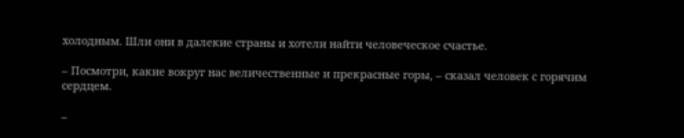холодным. Шли они в далекие страны и хотели найти человеческое счастье.

– Посмотри, какие вокруг нас величественные и прекрасные горы, – сказал человек с горячим сердцем.

–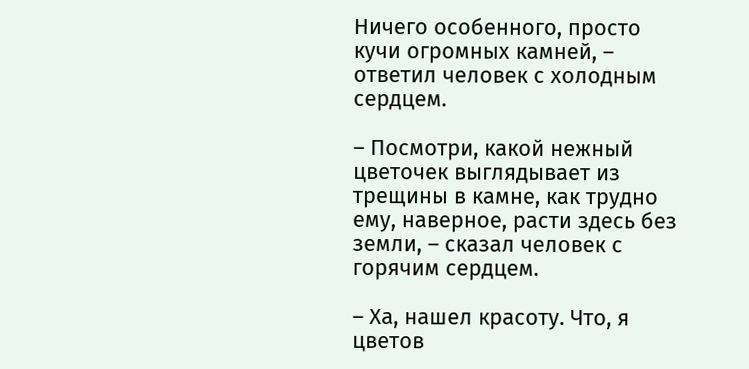Ничего особенного, просто кучи огромных камней, – ответил человек с холодным сердцем.

– Посмотри, какой нежный цветочек выглядывает из трещины в камне, как трудно ему, наверное, расти здесь без земли, – сказал человек с горячим сердцем.

– Ха, нашел красоту. Что, я цветов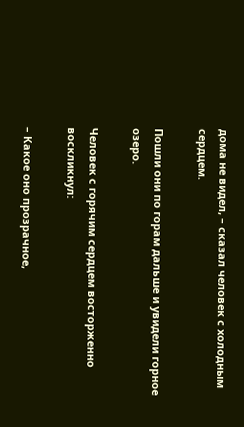дома не видел, – сказал человек с холодным сердцем.

Пошли они по горам дальше и увидели горное озеро.

Человек с горячим сердцем восторженно воскликнул:

– Какое оно прозрачное,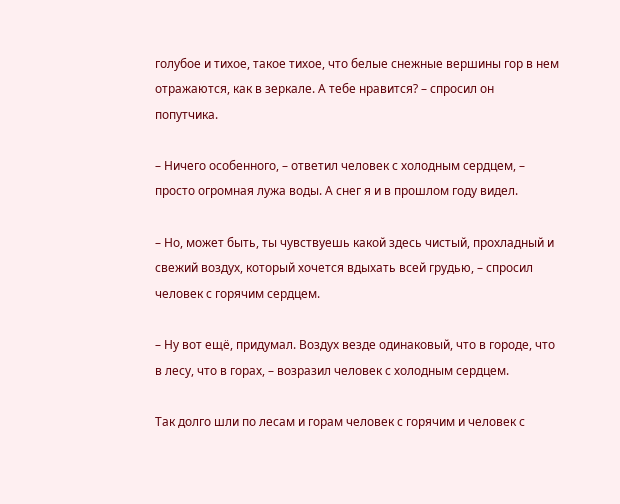голубое и тихое, такое тихое, что белые снежные вершины гор в нем отражаются, как в зеркале. А тебе нравится? – спросил он попутчика.

– Ничего особенного, – ответил человек с холодным сердцем, – просто огромная лужа воды. А снег я и в прошлом году видел.

– Но, может быть, ты чувствуешь какой здесь чистый, прохладный и свежий воздух, который хочется вдыхать всей грудью, – спросил человек с горячим сердцем.

– Ну вот ещё, придумал. Воздух везде одинаковый, что в городе, что в лесу, что в горах, – возразил человек с холодным сердцем.

Так долго шли по лесам и горам человек с горячим и человек с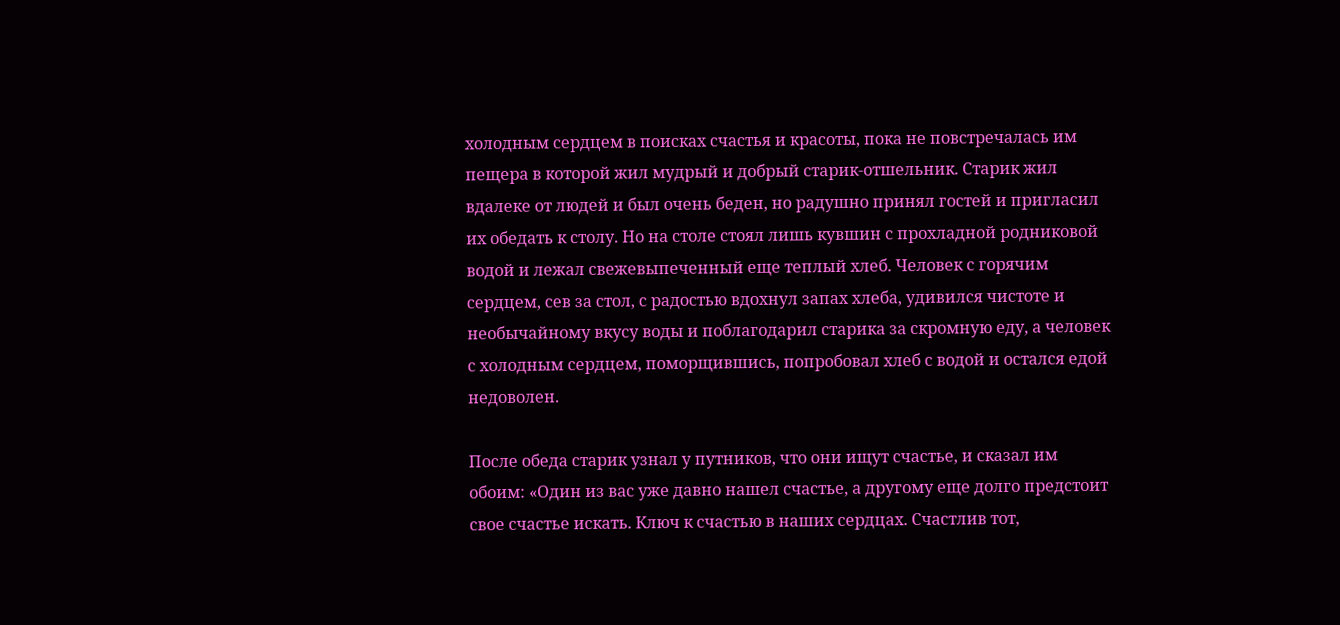холодным сердцем в поисках счастья и красоты, пока не повстречалась им пещера в которой жил мудрый и добрый старик-отшельник. Старик жил вдалеке от людей и был очень беден, но радушно принял гостей и пригласил их обедать к столу. Но на столе стоял лишь кувшин с прохладной родниковой водой и лежал свежевыпеченный еще теплый хлеб. Человек с горячим сердцем, сев за стол, с радостью вдохнул запах хлеба, удивился чистоте и необычайному вкусу воды и поблагодарил старика за скромную еду, а человек с холодным сердцем, поморщившись, попробовал хлеб с водой и остался едой недоволен.

После обеда старик узнал у путников, что они ищут счастье, и сказал им обоим: «Один из вас уже давно нашел счастье, а другому еще долго предстоит свое счастье искать. Ключ к счастью в наших сердцах. Счастлив тот,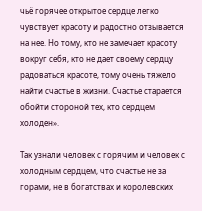чьё горячее открытое сердце легко чувствует красоту и радостно отзывается на нее. Но тому, кто не замечает красоту вокруг себя, кто не дает своему сердцу радоваться красоте, тому очень тяжело найти счастье в жизни. Счастье старается обойти стороной тех, кто сердцем холоден».

Так узнали человек с горячим и человек с холодным сердцем, что счастье не за горами, не в богатствах и королевских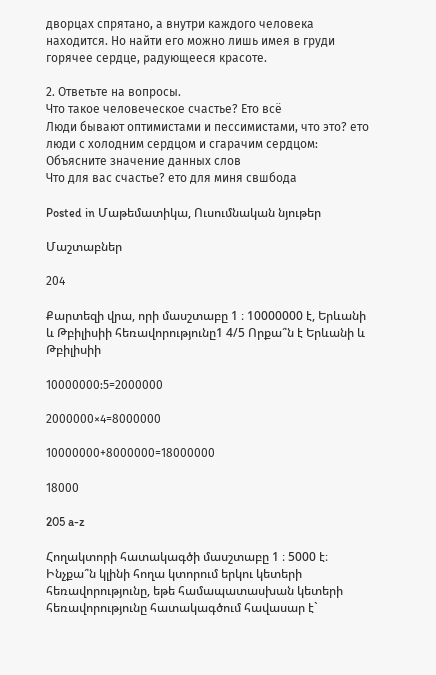дворцах спрятано, а внутри каждого человека находится. Но найти его можно лишь имея в груди горячее сердце, радующееся красоте.

2. Ответьте на вопросы.
Что такое человеческое счастье? Ето всё
Люди бывают оптимистами и пессимистами, что это? ето люди с холодним сердцом и сгарачим сердцом:
Объясните значение данных слов
Что для вас счастье? ето для миня свшбода

Posted in Մաթեմատիկա, Ուսումնական նյութեր

Մաշտաբներ

204

Քարտեզի վրա, որի մասշտաբը 1 ։ 10000000 է, Երևանի և Թբիլիսիի հեռավորությունը1 4/5 Որքա՞ն է Երևանի և Թբիլիսիի

10000000:5=2000000

2000000×4=8000000

10000000+8000000=18000000

18000

205 a-z

Հողակտորի հատակագծի մասշտաբը 1 ։ 5000 է։ Ինչքա՞ն կլինի հողա կտորում երկու կետերի հեռավորությունը, եթե համապատասխան կետերի հեռավորությունը հատակագծում հավասար է`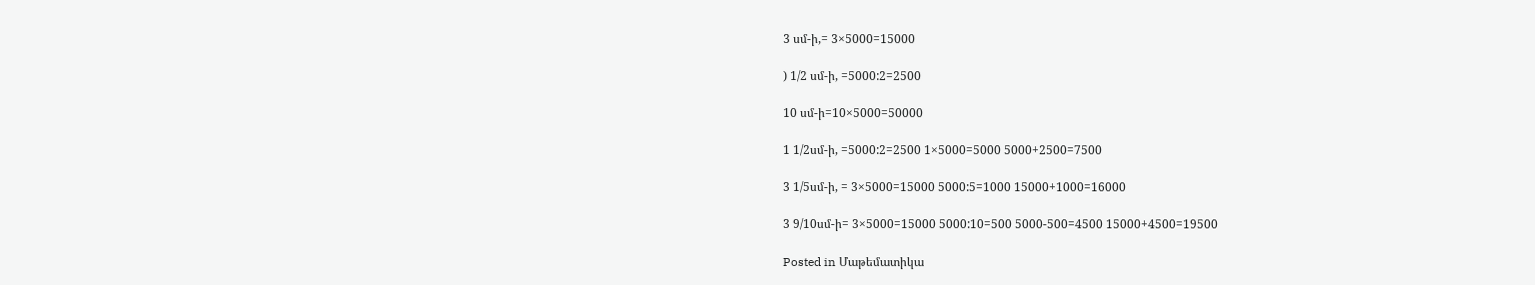3 սմ-ի,= 3×5000=15000

) 1/2 սմ-ի, =5000:2=2500

10 սմ-ի=10×5000=50000

1 1/2սմ-ի, =5000:2=2500 1×5000=5000 5000+2500=7500

3 1/5սմ-ի, = 3×5000=15000 5000:5=1000 15000+1000=16000

3 9/10սմ-ի= 3×5000=15000 5000:10=500 5000-500=4500 15000+4500=19500

Posted in Մաթեմատիկա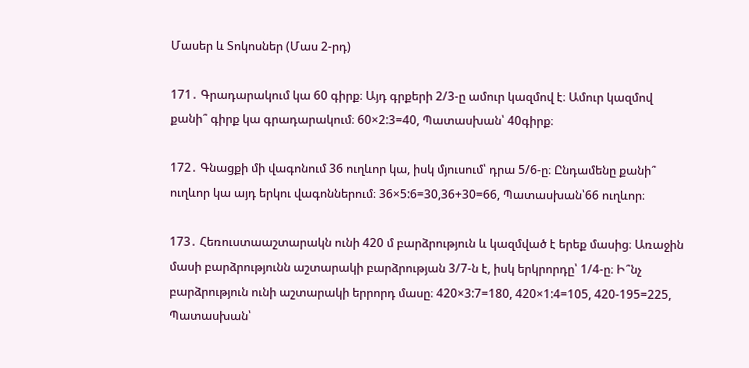Մասեր և Տոկոսներ (Մաս 2-րդ)

171․ Գրադարակում կա 60 գիրք։ Այդ գրքերի 2/3-ը ամուր կազմով է։ Ամուր կազմով քանի՞ գիրք կա գրադարակում։ 60×2:3=40, Պատասխան՝ 40գիրք։

172․ Գնացքի մի վագոնում 36 ուղևոր կա, իսկ մյուսում՝ դրա 5/6-ը։ Ընդամենը քանի՞ ուղևոր կա այդ երկու վագոններում։ 36×5:6=30,36+30=66, Պատասխան՝66 ուղևոր։

173․ Հեռուստաաշտարակն ունի 420 մ բարձրություն և կազմված է երեք մասից։ Առաջին մասի բարձրությունն աշտարակի բարձրության 3/7-ն է, իսկ երկրորդը՝ 1/4-ը։ Ի՞նչ բարձրություն ունի աշտարակի երրորդ մասը։ 420×3:7=180, 420×1:4=105, 420-195=225, Պատասխան՝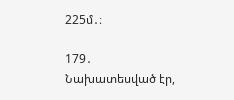225մ․։

179․ Նախատեսված էր,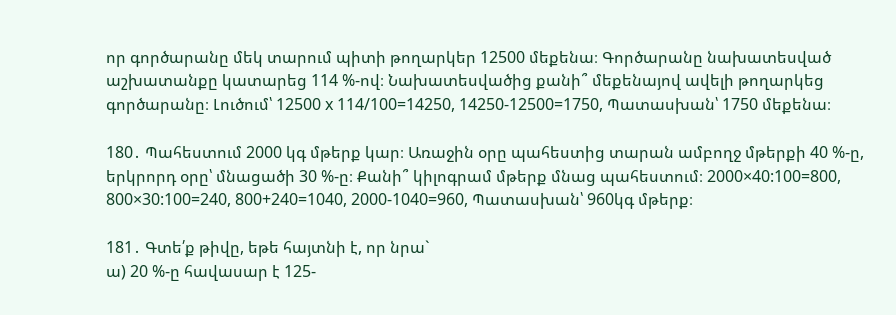որ գործարանը մեկ տարում պիտի թողարկեր 12500 մեքենա։ Գործարանը նախատեսված աշխատանքը կատարեց 114 %-ով։ Նախատեսվածից քանի՞ մեքենայով ավելի թողարկեց գործարանը։ Լուծում՝ 12500 x 114/100=14250, 14250-12500=1750, Պատասխան՝ 1750 մեքենա։

180․ Պահեստում 2000 կգ մթերք կար։ Առաջին օրը պահեստից տարան ամբողջ մթերքի 40 %-ը, երկրորդ օրը՝ մնացածի 30 %-ը։ Քանի՞ կիլոգրամ մթերք մնաց պահեստում։ 2000×40:100=800, 800×30:100=240, 800+240=1040, 2000-1040=960, Պատասխան՝ 960կգ մթերք։

181․ Գտե՛ք թիվը, եթե հայտնի է, որ նրա`
ա) 20 %-ը հավասար է 125-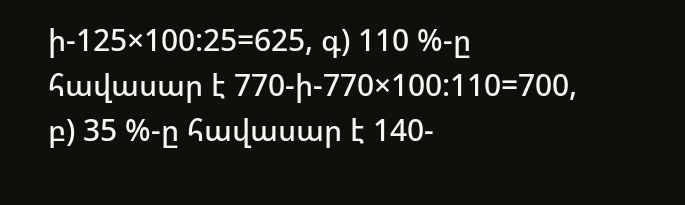ի-125×100:25=625, գ) 110 %-ը հավասար է 770-ի-770×100:110=700,
բ) 35 %-ը հավասար է 140-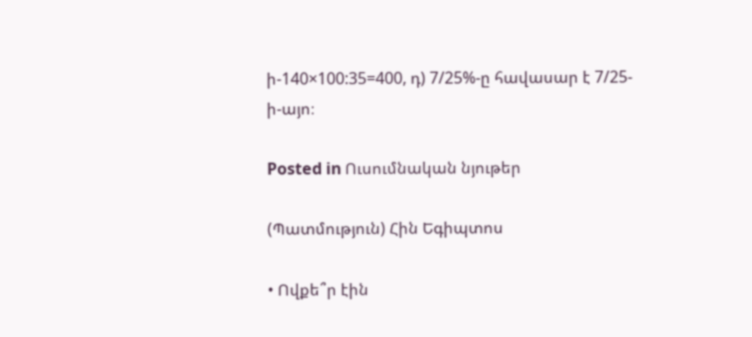ի-140×100:35=400, դ) 7/25%-ը հավասար է 7/25-ի-այո։

Posted in Ուսումնական նյութեր

(Պատմություն) Հին Եգիպտոս

• Ովքե՞ր էին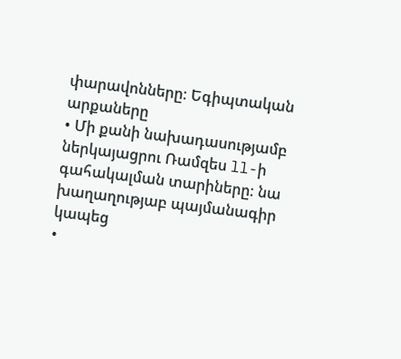փարավոնները։ Եգիպտական արքաները
• Մի քանի նախադասությամբ ներկայացրու Ռամզես ll-ի գահակալման տարիները։ նա խաղաղությաբ պայմանագիր կապեց
•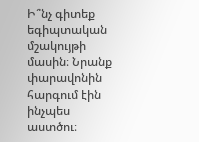Ի՞նչ գիտեք եգիպտական մշակույթի մասին։ Նրանք փարավոնին հարգում էին ինչպես աստծու։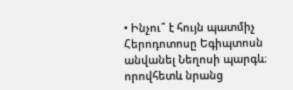• Ինչու՞ է հույն պատմիչ Հերոդոտոսը Եգիպտոսն անվանել Նեղոսի պարգև։ որովհետև նրանց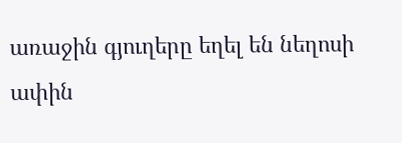առաջին գյուղերը եղել են նեղոսի ափին